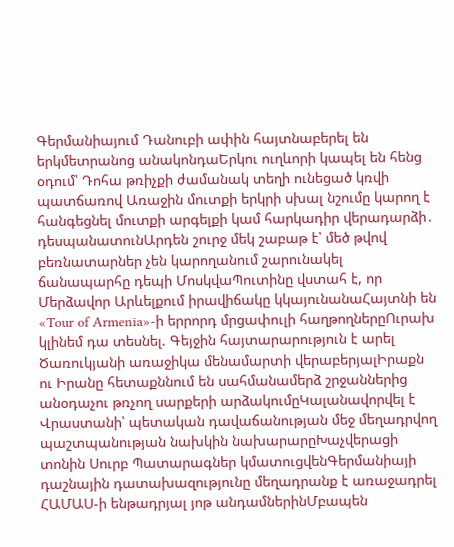Գերմանիայում Դանուբի ափին հայտնաբերել են երկմետրանոց անակոնդաԵրկու ուղևորի կապել են հենց օդում՝ Դոհա թռիչքի ժամանակ տեղի ունեցած կռվի պատճառով Առաջին մուտքի երկրի սխալ նշումը կարող է հանգեցնել մուտքի արգելքի կամ հարկադիր վերադարձի․ դեսպանատունԱրդեն շուրջ մեկ շաբաթ է՝ մեծ թվով բեռնատարներ չեն կարողանում շարունակել ճանապարհը դեպի ՄոսկվաՊուտինը վստահ է, որ Մերձավոր Արևելքում իրավիճակը կկայունանաՀայտնի են «Tour of Armenia»-ի երրորդ մրցափուլի հաղթողներըՈւրախ կլինեմ դա տեսնել. Գեյջին հայտարարություն է արել Ծառուկյանի առաջիկա մենամարտի վերաբերյալԻրաքն ու Իրանը հետաքննում են սահմանամերձ շրջաններից անօդաչու թռչող սարքերի արձակումըԿալանավորվել է Վրաստանի՝ պետական դավաճանության մեջ մեղադրվող պաշտպանության նախկին նախարարըԽաչվերացի տոնին Սուրբ Պատարագներ կմատուցվենԳերմանիայի դաշնային դատախազությունը մեղադրանք է առաջադրել ՀԱՄԱՍ-ի ենթադրյալ յոթ անդամներինՄբապեն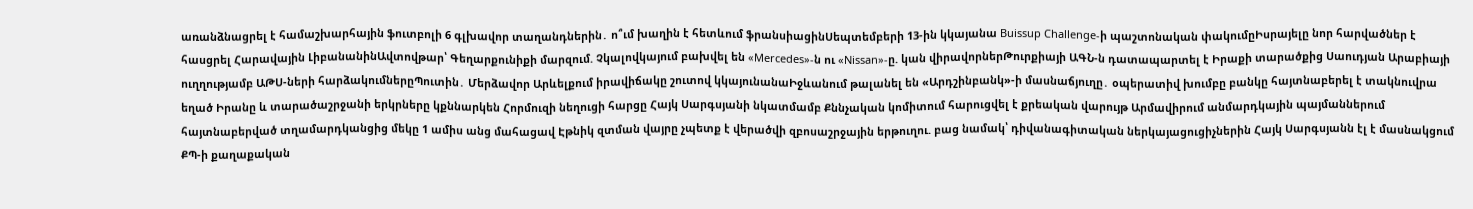առանձնացրել է համաշխարհային ֆուտբոլի 6 գլխավոր տաղանդներին․ ո՞ւմ խաղին է հետևում ֆրանսիացինՍեպտեմբերի 13-ին կկայանա Buissup Challenge-ի պաշտոնական փակումըԻսրայելը նոր հարվածներ է հասցրել Հարավային ԼիբանանինԱվտովթար՝ Գեղարքունիքի մարզում. Չկալովկայում բախվել են «Mercedes»-ն ու «Nissan»-ը. կան վիրավորներԹուրքիայի ԱԳՆ-ն դատապարտել է Իրաքի տարածքից Սաուդյան Արաբիայի ուղղությամբ ԱԹՍ-ների հարձակումներըՊուտին․ Մերձավոր Արևելքում իրավիճակը շուտով կկայունանաԻջևանում թալանել են «Արդշինբանկ»-ի մասնաճյուղը․ օպերատիվ խումբը բանկը հայտնաբերել է տակնուվրա եղած Իրանը և տարածաշրջանի երկրները կքննարկեն Հորմուզի նեղուցի հարցը Հայկ Սարգսյանի նկատմամբ Քննչական կոմիտում հարուցվել է քրեական վարույթ Արմավիրում անմարդկային պայմաններում հայտնաբերված տղամարդկանցից մեկը 1 ամիս անց մահացավ Էթնիկ զտման վայրը չպետք է վերածվի զբոսաշրջային երթուղու. բաց նամակ՝ դիվանագիտական ներկայացուցիչներին Հայկ Սարգսյանն էլ է մասնակցում ՔՊ-ի քաղաքական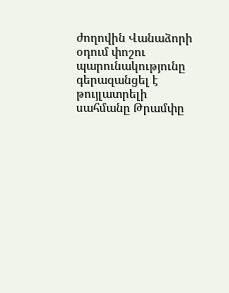ժողովին Վանաձորի օդում փոշու պարունակությունը գերազանցել է թույլատրելի սահմանը Թրամփը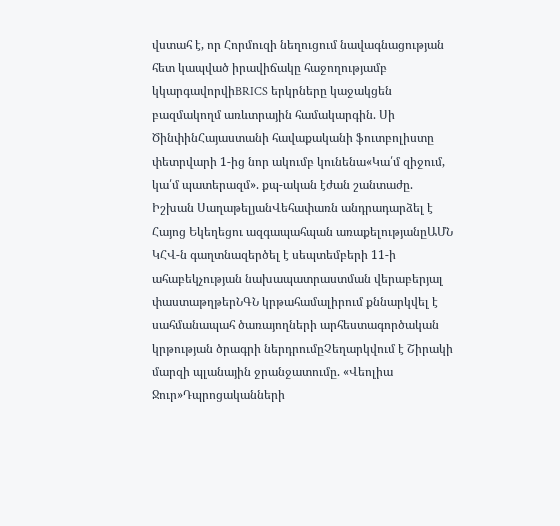վստահ է, որ Հորմուզի նեղուցում նավագնացության հետ կապված իրավիճակը հաջողությամբ կկարգավորվիBRICS երկրները կաջակցեն բազմակողմ առևտրային համակարգին. Սի ԾինփինՀայաստանի հավաքականի ֆուտբոլիստը փետրվարի 1-ից նոր ակումբ կունենա«Կա՛մ զիջում, կա՛մ պատերազմ». քպ-ական էժան շանտաժը. Իշխան ՍաղաթելյանՎեհափառն անդրադարձել է Հայոց Եկեղեցու ազգապահպան առաքելությանըԱՄՆ ԿՀՎ-ն գաղտնազերծել է սեպտեմբերի 11-ի ահաբեկչության նախապատրաստման վերաբերյալ փաստաթղթերՆԳՆ կրթահամալիրում քննարկվել է սահմանապահ ծառայողների արհեստագործական կրթության ծրագրի ներդրումըՉեղարկվում է Շիրակի մարզի պլանային ջրանջատումը. «Վեոլիա Ջուր»Դպրոցականների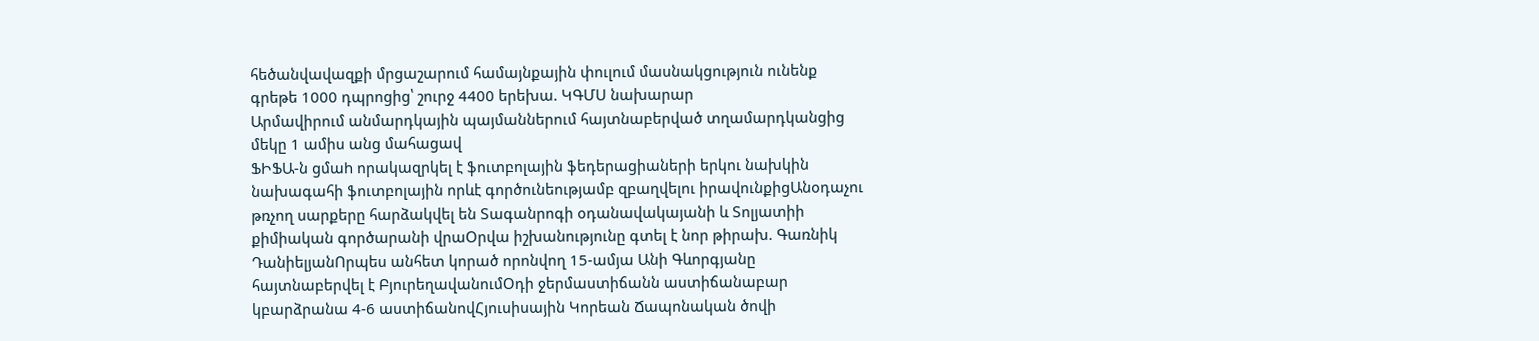հեծանվավազքի մրցաշարում համայնքային փուլում մասնակցություն ունենք գրեթե 1000 դպրոցից՝ շուրջ 4400 երեխա. ԿԳՄՍ նախարար
Արմավիրում անմարդկային պայմաններում հայտնաբերված տղամարդկանցից մեկը 1 ամիս անց մահացավ
ՖԻՖԱ-ն ցմաh որակազրկել է ֆուտբոլային ֆեդերացիաների երկու նախկին նախագահի ֆուտբոլային որևէ գործունեությամբ զբաղվելու իրավունքիցԱնօդաչու թռչող սարքերը հարձակվել են Տագանրոգի օդանավակայանի և Տոլյատիի քիմիական գործարանի վրաՕրվա իշխանությունը գտել է նոր թիրախ. Գառնիկ ԴանիելյանՈրպես անհետ կորած որոնվող 15-ամյա Անի Գևորգյանը հայտնաբերվել է ԲյուրեղավանումՕդի ջերմաստիճանն աստիճանաբար կբարձրանա 4-6 աստիճանովՀյուսիսային Կորեան Ճապոնական ծովի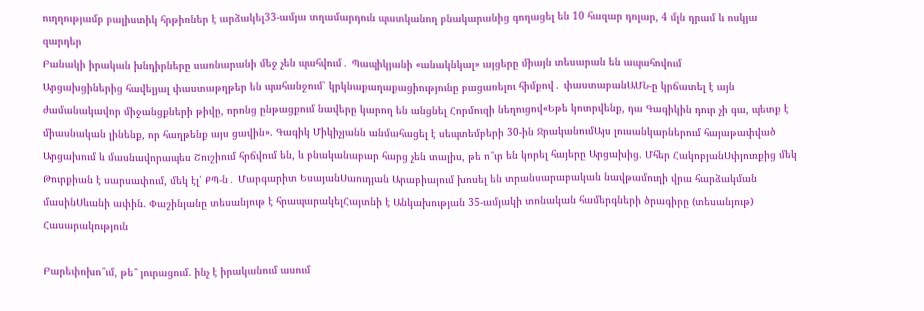ուղղությամբ բալիստիկ հրթիռներ է արձակել33-ամյա տղամարդուն պատկանող բնակարանից գողացել են 10 հազար դոլար, 4 մլն դրամ և ոսկյա զարդեր
Բանակի իրական խնդիրները սառնարանի մեջ չեն պահվում․ Պապիկյանի «անակնկալ» այցերը միայն տեսարան են ապահովում
Արցախցիներից հավելյալ փաստաթղթեր են պահանջում՝ կրկնաքաղաքացիությունը բացառելու հիմքով․ փաստաբանԱՄՆ-ը կրճատել է այն ժամանակավոր միջանցքների թիվը, որոնց ընթացքում նավերը կարող են անցնել Հորմուզի նեղուցով«Եթե կոտրվենք, դա Գագիկին դուր չի գա, պետք է միասնական լինենք, որ հաղթենք այս ցավին». Գագիկ Միկիչյանն անմահացել է սեպտեմբերի 30-ին ՋրականումԱյս լուսանկարներում հայաթափված Արցախում և մասնավորապես Շուշիում հրճվում են, և բնականաբար հարց չեն տալիս, թե ո՞ւր են կորել հայերը Արցախից. Մհեր ՀակոբյանՍփյուռքից մեկ Թուրքիան է սարսափում, մեկ էլ՝ ՔՊ-ն․ Մարգարիտ ԵսայանՍաուդյան Արաբիայում խոսել են տրանսարաբական նավթամուղի վրա հարձակման մասինՍևանի ափին. Փաշինյանը տեսանյութ է հրապարակելՀայտնի է Անկախության 35-ամյակի տոնական համերգների ծրագիրը (տեսանյութ)
Հասարակություն

Բարեփոխո՞ւմ, թե՞ յուրացում. ինչ է իրականում ասում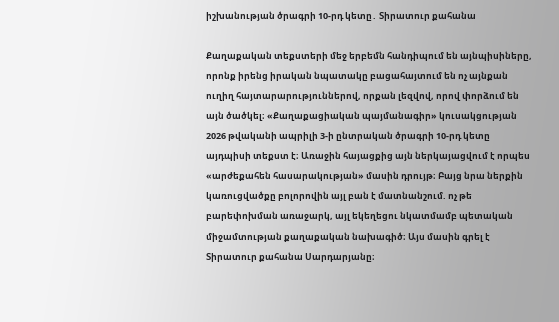իշխանության ծրագրի 10-րդ կետը․ Տիրատուր քահանա

Քաղաքական տեքստերի մեջ երբեմն հանդիպում են այնպիսիները, որոնք իրենց իրական նպատակը բացահայտում են ոչ այնքան ուղիղ հայտարարություններով, որքան լեզվով, որով փորձում են այն ծածկել։ «Քաղաքացիական պայմանագիր» կուսակցության 2026 թվականի ապրիլի 3-ի ընտրական ծրագրի 10-րդ կետը այդպիսի տեքստ է։ Առաջին հայացքից այն ներկայացվում է որպես «արժեքահեն հասարակության» մասին դրույթ։ Բայց նրա ներքին կառուցվածքը բոլորովին այլ բան է մատնանշում. ոչ թե բարեփոխման առաջարկ, այլ եկեղեցու նկատմամբ պետական միջամտության քաղաքական նախագիծ։ Այս մասին գրել է Տիրատուր քահանա Սարդարյանը։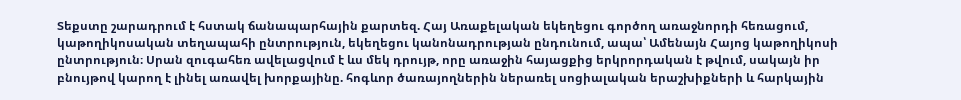Տեքստը շարադրում է հստակ ճանապարհային քարտեզ. Հայ Առաքելական եկեղեցու գործող առաջնորդի հեռացում, կաթողիկոսական տեղապահի ընտրություն, եկեղեցու կանոնադրության ընդունում, ապա՝ Ամենայն Հայոց կաթողիկոսի ընտրություն։ Սրան զուգահեռ ավելացվում է ևս մեկ դրույթ, որը առաջին հայացքից երկրորդական է թվում, սակայն իր բնույթով կարող է լինել առավել խորքայինը. հոգևոր ծառայողներին ներառել սոցիալական երաշխիքների և հարկային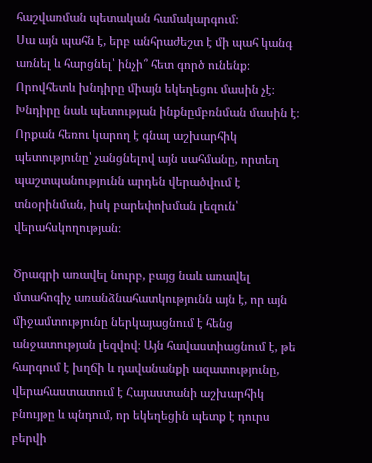հաշվառման պետական համակարգում։
Սա այն պահն է, երբ անհրաժեշտ է մի պահ կանգ առնել և հարցնել՝ ինչի՞ հետ գործ ունենք։ Որովհետև խնդիրը միայն եկեղեցու մասին չէ։ Խնդիրը նաև պետության ինքնըմբռնման մասին է։ Որքան հեռու կարող է գնալ աշխարհիկ պետությունը՝ չանցնելով այն սահմանը, որտեղ պաշտպանությունն արդեն վերածվում է տնօրինման, իսկ բարեփոխման լեզուն՝ վերահսկողության։

Ծրագրի առավել նուրբ, բայց նաև առավել մտահոգիչ առանձնահատկությունն այն է, որ այն միջամտությունը ներկայացնում է հենց անջատության լեզվով։ Այն հավաստիացնում է, թե հարգում է խղճի և դավանանքի ազատությունը, վերահաստատում է Հայաստանի աշխարհիկ բնույթը և պնդում, որ եկեղեցին պետք է դուրս բերվի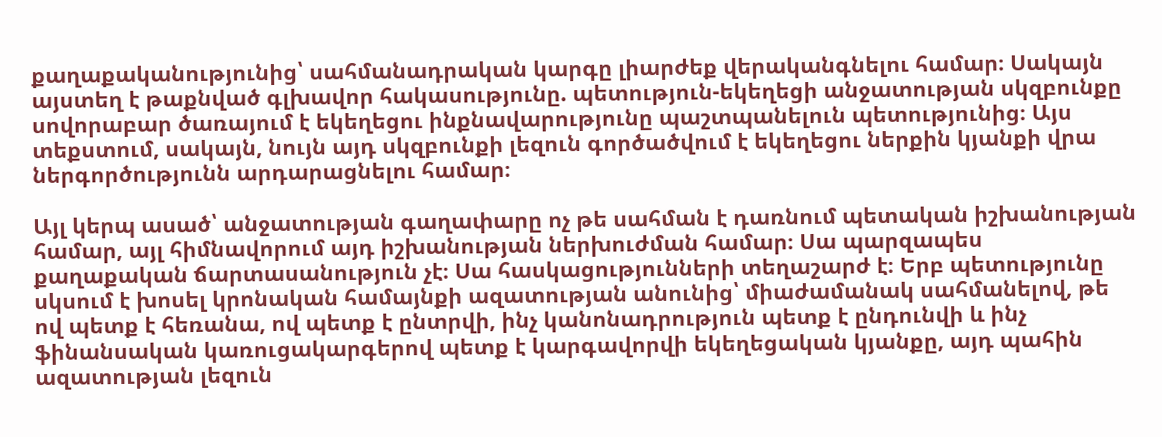քաղաքականությունից՝ սահմանադրական կարգը լիարժեք վերականգնելու համար։ Սակայն այստեղ է թաքնված գլխավոր հակասությունը. պետություն-եկեղեցի անջատության սկզբունքը սովորաբար ծառայում է եկեղեցու ինքնավարությունը պաշտպանելուն պետությունից։ Այս տեքստում, սակայն, նույն այդ սկզբունքի լեզուն գործածվում է եկեղեցու ներքին կյանքի վրա ներգործությունն արդարացնելու համար։

Այլ կերպ ասած՝ անջատության գաղափարը ոչ թե սահման է դառնում պետական իշխանության համար, այլ հիմնավորում այդ իշխանության ներխուժման համար։ Սա պարզապես քաղաքական ճարտասանություն չէ։ Սա հասկացությունների տեղաշարժ է։ Երբ պետությունը սկսում է խոսել կրոնական համայնքի ազատության անունից՝ միաժամանակ սահմանելով, թե ով պետք է հեռանա, ով պետք է ընտրվի, ինչ կանոնադրություն պետք է ընդունվի և ինչ ֆինանսական կառուցակարգերով պետք է կարգավորվի եկեղեցական կյանքը, այդ պահին ազատության լեզուն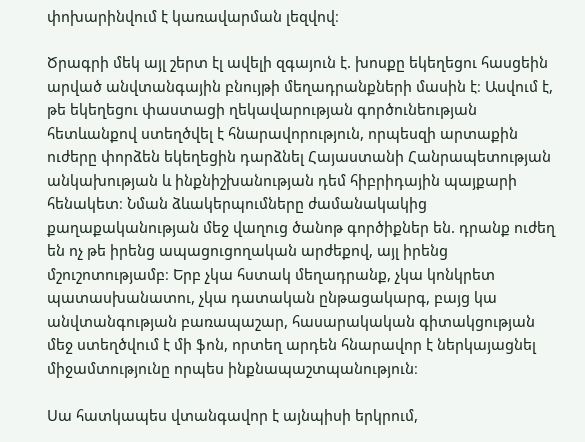փոխարինվում է կառավարման լեզվով։

Ծրագրի մեկ այլ շերտ էլ ավելի զգայուն է. խոսքը եկեղեցու հասցեին արված անվտանգային բնույթի մեղադրանքների մասին է։ Ասվում է, թե եկեղեցու փաստացի ղեկավարության գործունեության հետևանքով ստեղծվել է հնարավորություն, որպեսզի արտաքին ուժերը փորձեն եկեղեցին դարձնել Հայաստանի Հանրապետության անկախության և ինքնիշխանության դեմ հիբրիդային պայքարի հենակետ։ Նման ձևակերպումները ժամանակակից քաղաքականության մեջ վաղուց ծանոթ գործիքներ են. դրանք ուժեղ են ոչ թե իրենց ապացուցողական արժեքով, այլ իրենց մշուշոտությամբ։ Երբ չկա հստակ մեղադրանք, չկա կոնկրետ պատասխանատու, չկա դատական ընթացակարգ, բայց կա անվտանգության բառապաշար, հասարակական գիտակցության մեջ ստեղծվում է մի ֆոն, որտեղ արդեն հնարավոր է ներկայացնել միջամտությունը որպես ինքնապաշտպանություն։

Սա հատկապես վտանգավոր է այնպիսի երկրում,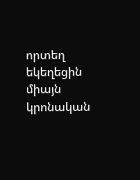որտեղ եկեղեցին միայն կրոնական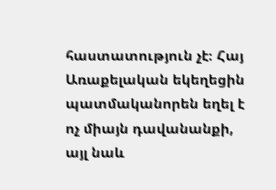հաստատություն չէ։ Հայ Առաքելական եկեղեցին պատմականորեն եղել է ոչ միայն դավանանքի, այլ նաև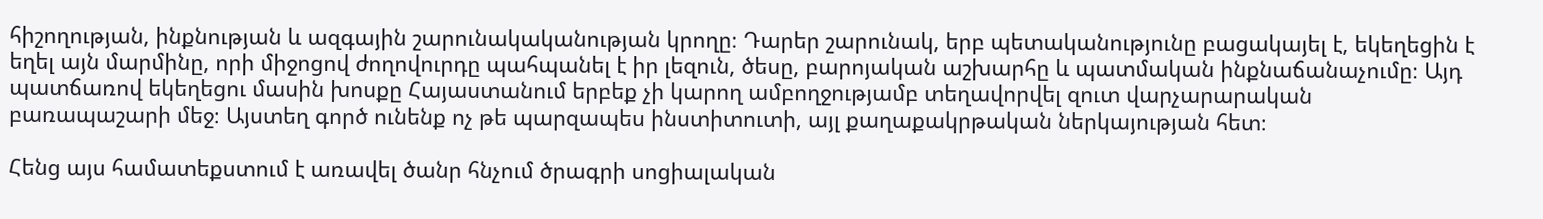հիշողության, ինքնության և ազգային շարունակականության կրողը։ Դարեր շարունակ, երբ պետականությունը բացակայել է, եկեղեցին է եղել այն մարմինը, որի միջոցով ժողովուրդը պահպանել է իր լեզուն, ծեսը, բարոյական աշխարհը և պատմական ինքնաճանաչումը։ Այդ պատճառով եկեղեցու մասին խոսքը Հայաստանում երբեք չի կարող ամբողջությամբ տեղավորվել զուտ վարչարարական բառապաշարի մեջ։ Այստեղ գործ ունենք ոչ թե պարզապես ինստիտուտի, այլ քաղաքակրթական ներկայության հետ։

Հենց այս համատեքստում է առավել ծանր հնչում ծրագրի սոցիալական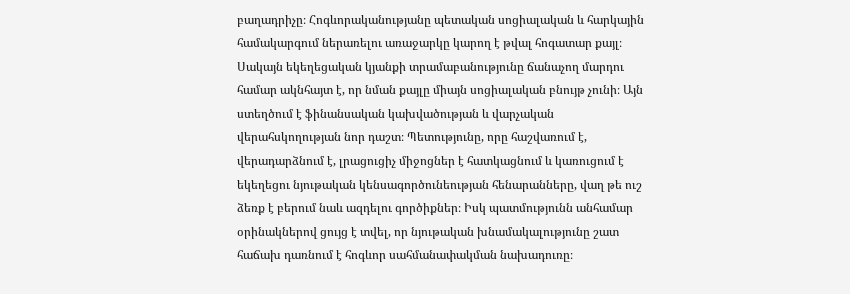բաղադրիչը։ Հոգևորականությանը պետական սոցիալական և հարկային համակարգում ներառելու առաջարկը կարող է թվալ հոգատար քայլ։ Սակայն եկեղեցական կյանքի տրամաբանությունը ճանաչող մարդու համար ակնհայտ է, որ նման քայլը միայն սոցիալական բնույթ չունի։ Այն ստեղծում է ֆինանսական կախվածության և վարչական վերահսկողության նոր դաշտ։ Պետությունը, որը հաշվառում է, վերադարձնում է, լրացուցիչ միջոցներ է հատկացնում և կառուցում է եկեղեցու նյութական կենսագործունեության հենարանները, վաղ թե ուշ ձեռք է բերում նաև ազդելու գործիքներ։ Իսկ պատմությունն անհամար օրինակներով ցույց է տվել, որ նյութական խնամակալությունը շատ հաճախ դառնում է հոգևոր սահմանափակման նախադուռը։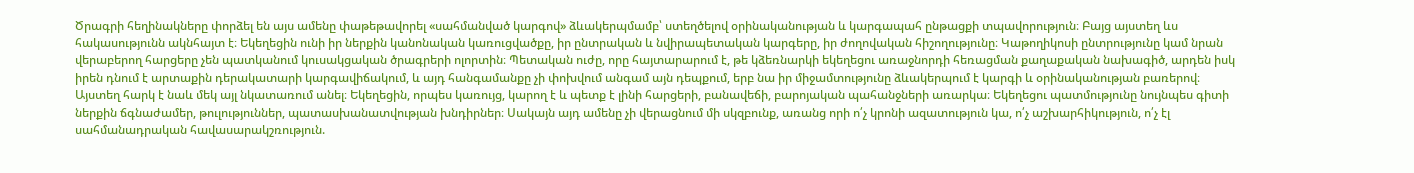Ծրագրի հեղինակները փորձել են այս ամենը փաթեթավորել «սահմանված կարգով» ձևակերպմամբ՝ ստեղծելով օրինականության և կարգապահ ընթացքի տպավորություն։ Բայց այստեղ ևս հակասությունն ակնհայտ է։ Եկեղեցին ունի իր ներքին կանոնական կառուցվածքը, իր ընտրական և նվիրապետական կարգերը, իր ժողովական հիշողությունը։ Կաթողիկոսի ընտրությունը կամ նրան վերաբերող հարցերը չեն պատկանում կուսակցական ծրագրերի ոլորտին։ Պետական ուժը, որը հայտարարում է, թե կձեռնարկի եկեղեցու առաջնորդի հեռացման քաղաքական նախագիծ, արդեն իսկ իրեն դնում է արտաքին դերակատարի կարգավիճակում, և այդ հանգամանքը չի փոխվում անգամ այն դեպքում, երբ նա իր միջամտությունը ձևակերպում է կարգի և օրինականության բառերով։
Այստեղ հարկ է նաև մեկ այլ նկատառում անել։ Եկեղեցին, որպես կառույց, կարող է և պետք է լինի հարցերի, բանավեճի, բարոյական պահանջների առարկա։ Եկեղեցու պատմությունը նույնպես գիտի ներքին ճգնաժամեր, թուլություններ, պատասխանատվության խնդիրներ։ Սակայն այդ ամենը չի վերացնում մի սկզբունք, առանց որի ո՛չ կրոնի ազատություն կա, ո՛չ աշխարհիկություն, ո՛չ էլ սահմանադրական հավասարակշռություն.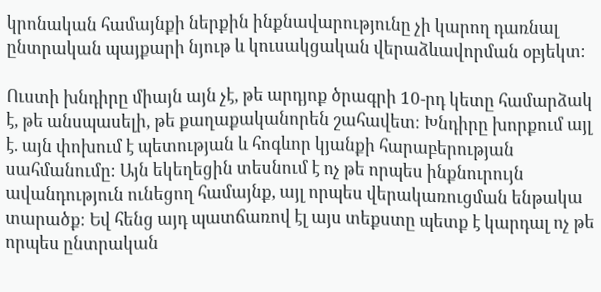կրոնական համայնքի ներքին ինքնավարությունը չի կարող դառնալ ընտրական պայքարի նյութ և կուսակցական վերաձևավորման օբյեկտ։

Ուստի խնդիրը միայն այն չէ, թե արդյոք ծրագրի 10-րդ կետը համարձակ է, թե անսպասելի, թե քաղաքականորեն շահավետ։ Խնդիրը խորքում այլ է. այն փոխում է պետության և հոգևոր կյանքի հարաբերության սահմանումը։ Այն եկեղեցին տեսնում է ոչ թե որպես ինքնուրույն ավանդություն ունեցող համայնք, այլ որպես վերակառուցման ենթակա տարածք։ Եվ հենց այդ պատճառով էլ այս տեքստը պետք է կարդալ ոչ թե որպես ընտրական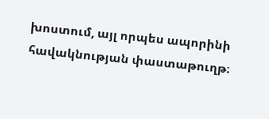խոստում, այլ որպես ապորինի հավակնության փաստաթուղթ։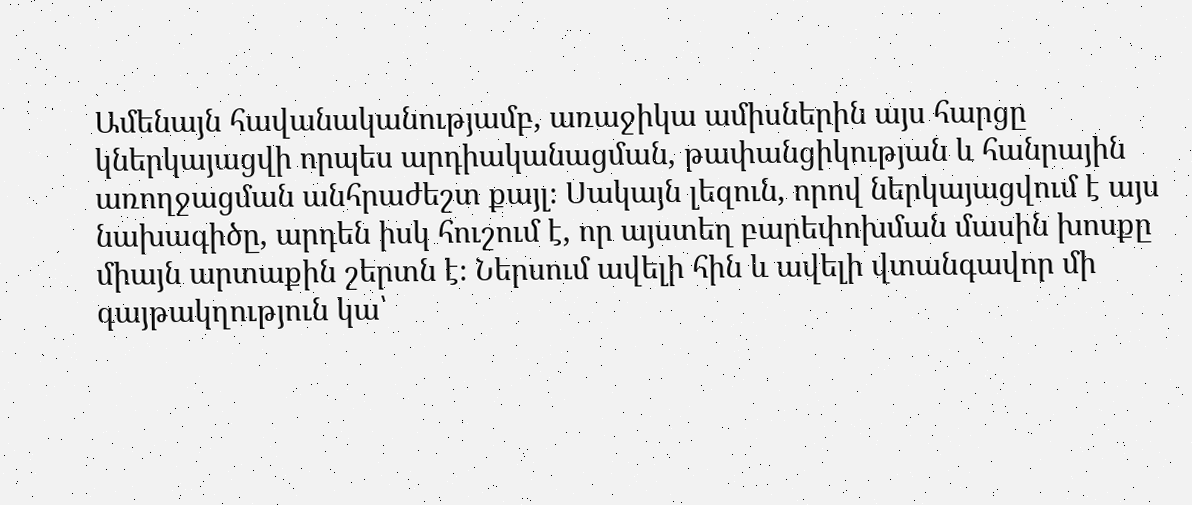Ամենայն հավանականությամբ, առաջիկա ամիսներին այս հարցը կներկայացվի որպես արդիականացման, թափանցիկության և հանրային առողջացման անհրաժեշտ քայլ։ Սակայն լեզուն, որով ներկայացվում է այս նախագիծը, արդեն իսկ հուշում է, որ այստեղ բարեփոխման մասին խոսքը միայն արտաքին շերտն է։ Ներսում ավելի հին և ավելի վտանգավոր մի գայթակղություն կա՝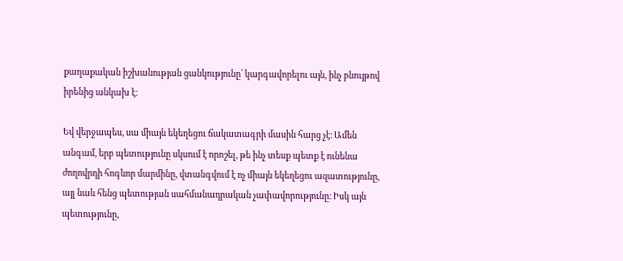քաղաքական իշխանության ցանկությունը՝ կարգավորելու այն, ինչ բնույթով իրենից անկախ է։

Եվ վերջապես, սա միայն եկեղեցու ճակատագրի մասին հարց չէ։ Ամեն անգամ, երբ պետությունը սկսում է որոշել, թե ինչ տեսք պետք է ունենա ժողովրդի հոգևոր մարմինը, վտանգվում է ոչ միայն եկեղեցու ազատությունը, այլ նաև հենց պետության սահմանադրական չափավորությունը։ Իսկ այն պետությունը,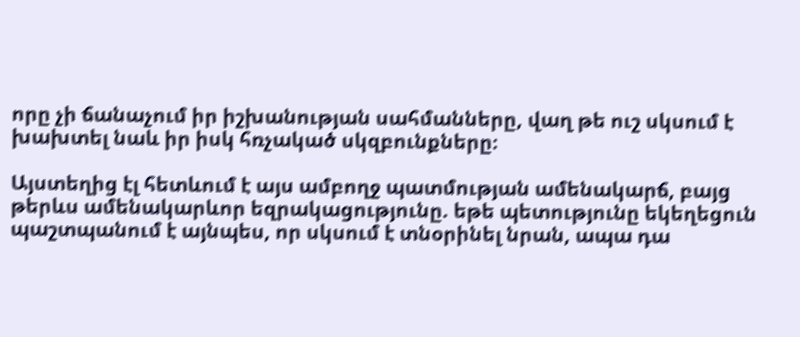որը չի ճանաչում իր իշխանության սահմանները, վաղ թե ուշ սկսում է խախտել նաև իր իսկ հռչակած սկզբունքները։

Այստեղից էլ հետևում է այս ամբողջ պատմության ամենակարճ, բայց թերևս ամենակարևոր եզրակացությունը. եթե պետությունը եկեղեցուն պաշտպանում է այնպես, որ սկսում է տնօրինել նրան, ապա դա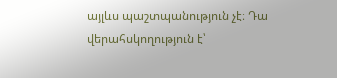այլևս պաշտպանություն չէ։ Դա վերահսկողություն է՝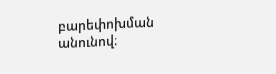բարեփոխման անունով։